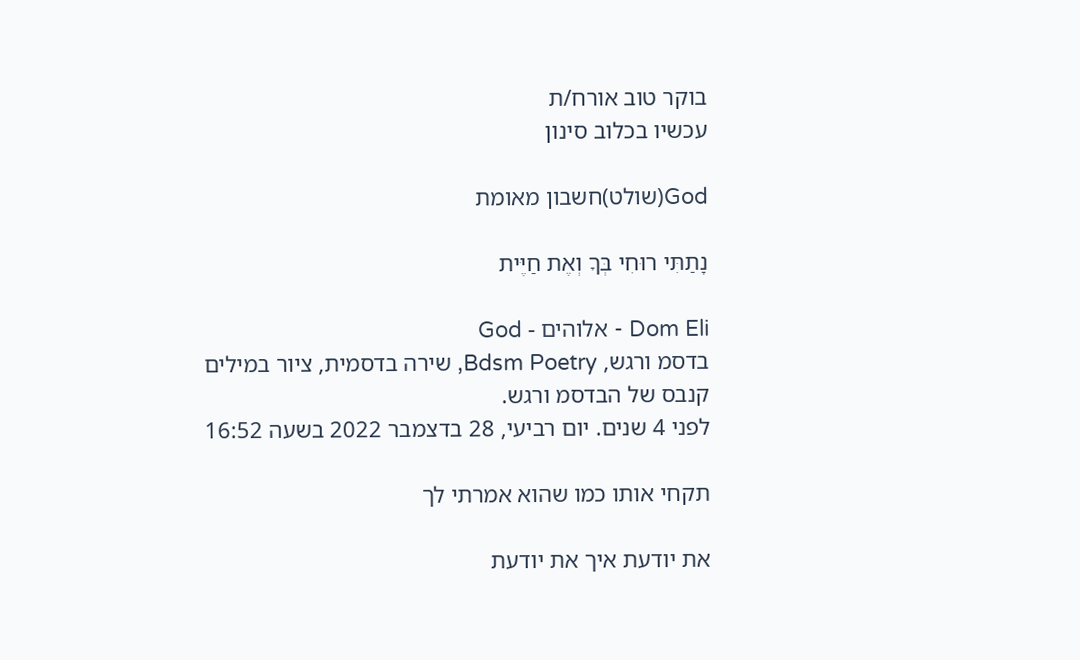בוקר טוב אורח/ת
עכשיו בכלוב סינון

God(שולט)חשבון מאומת

נָתַתִּי רוּחִי בְּךָ וְאֶת חַיֶּית

Dom Eli - אלוהים - God
בדסמ ורגש, Bdsm Poetry, שירה בדסמית, ציור במילים קנבס של הבדסמ ורגש.
לפני 4 שנים. יום רביעי, 28 בדצמבר 2022 בשעה 16:52

תקחי אותו כמו שהוא אמרתי לך

את יודעת איך את יודעת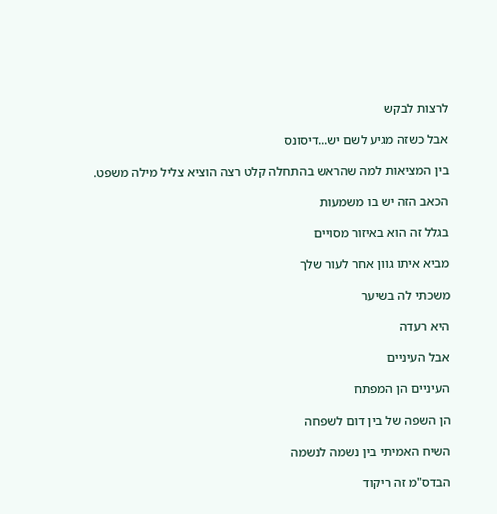לרצות לבקש

אבל כשזה מגיע לשם יש...דיסונס

בין המציאות למה שהראש בהתחלה קלט רצה הוציא צליל מילה משפט.

הכאב הזה יש בו משמעות

בגלל זה הוא באיזור מסויים

מביא איתו גוון אחר לעור שלך

משכתי לה בשיער

היא רעדה

אבל העיניים

העיניים הן המפתח

הן השפה של בין דום לשפחה

השיח האמיתי בין נשמה לנשמה

הבדס"מ זה ריקוד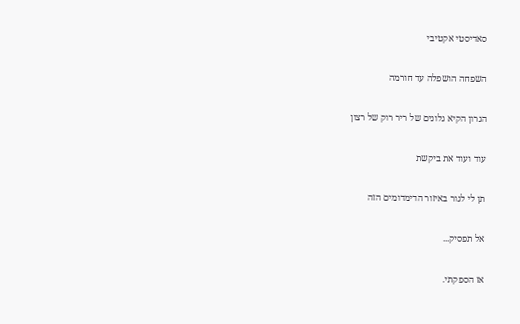סאדיסטי אקטיבי

השפחה הושפלה עד חורמה

הגרון הקיא גלונים של ריר רוק של רצון

עוד ועוד את ביקשת

תן לי לגור באיזור הדימדומים הזה

אל תפסיק...

אז הספקתי.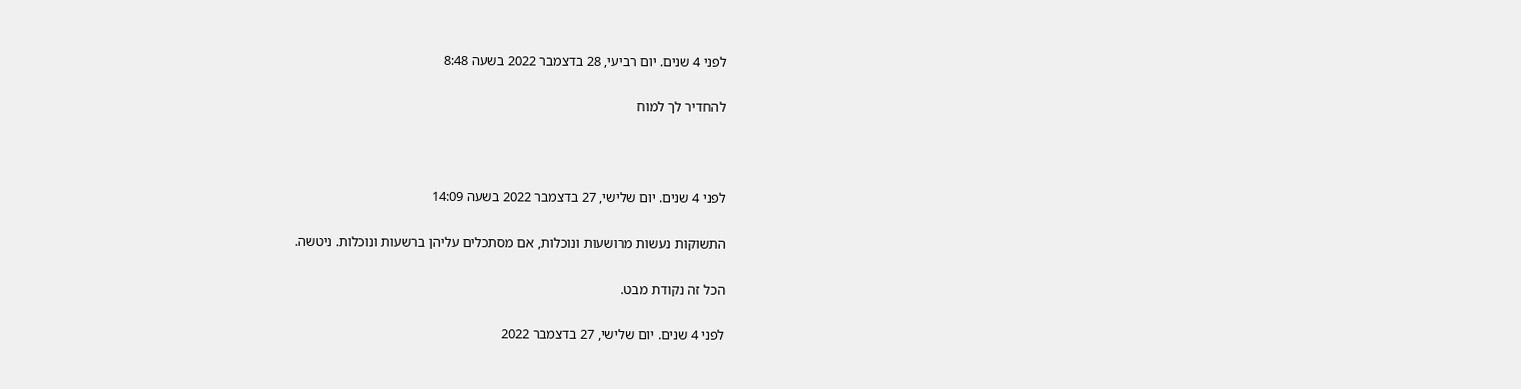לפני 4 שנים. יום רביעי, 28 בדצמבר 2022 בשעה 8:48

להחדיר לך למוח



לפני 4 שנים. יום שלישי, 27 בדצמבר 2022 בשעה 14:09

התשוקות נעשות מרושעות ונוכלות, אם מסתכלים עליהן ברשעות ונוכלות. ניטשה.

הכל זה נקודת מבט.

לפני 4 שנים. יום שלישי, 27 בדצמבר 2022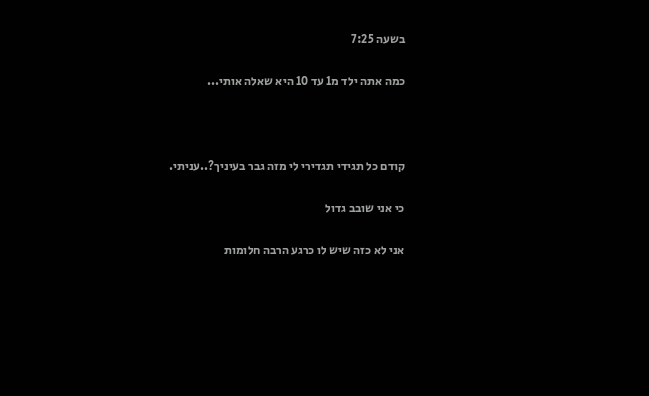בשעה 7:25

כמה אתה ילד מ1 עד 10 היא שאלה אותי...



קודם כל תגידי תגדירי לי מזה גבר בעיניך?..עניתי.

כי אני שובב גדול

אני לא כזה שיש לו כרגע הרבה חלומות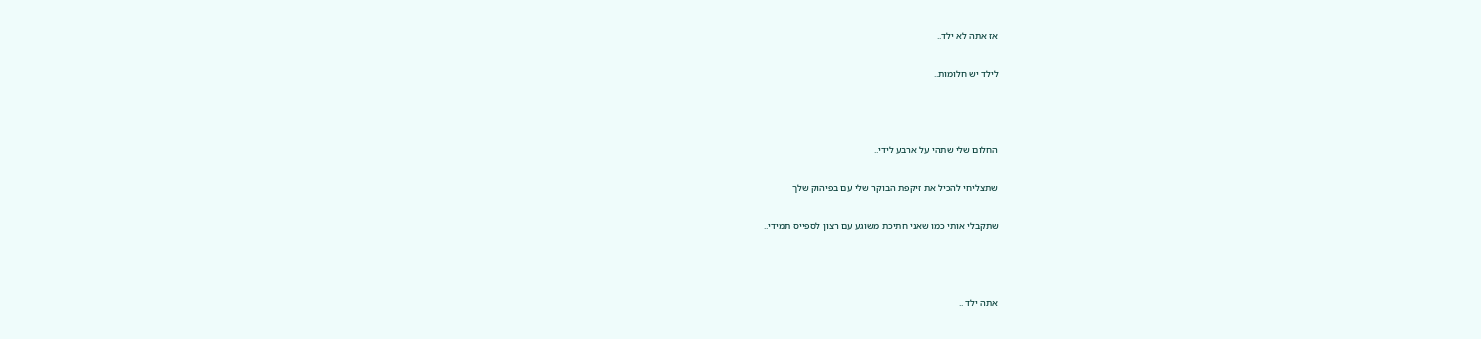אז אתה לא ילד..

לילד יש חלומות..



החלום שלי שתהי על ארבע לידי..

שתצליחי להכיל את זיקפת הבוקר שלי עם בפיהוק שלך

שתקבלי אותי כמו שאני חתיכת משוגע עם רצון לספייס תמידי..



אתה ילד ..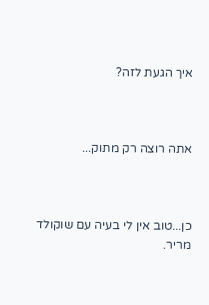איך הגעת לזה?



אתה רוצה רק מתוק...



כן...טוב אין לי בעיה עם שוקולד מריר.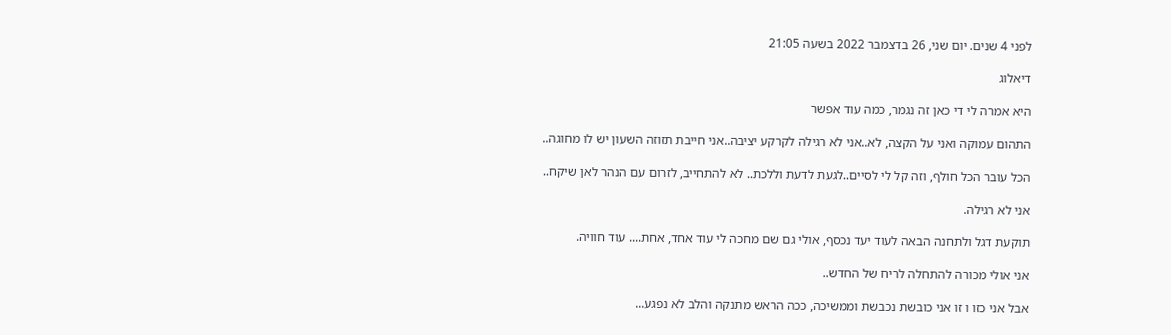לפני 4 שנים. יום שני, 26 בדצמבר 2022 בשעה 21:05

דיאלוג

היא אמרה לי די כאן זה נגמר, כמה עוד אפשר

התהום עמוקה ואני על הקצה, לא..אני לא רגילה לקרקע יציבה..אני חייבת תזוזה השעון יש לו מחוגה..

הכל עובר הכל חולף, וזה קל לי לסיים..לגעת לדעת וללכת.. לא להתחייב, לזרום עם הנהר לאן שיקח..

אני לא רגילה.

תוקעת דגל ולתחנה הבאה לעוד יעד נכסף, אולי גם שם מחכה לי עוד אחד, אחת.... עוד חוויה.

אני אולי מכורה להתחלה לריח של החדש..

אבל אני כזו ו זו אני כובשת נכבשת וממשיכה, ככה הראש מתנקה והלב לא נפגע...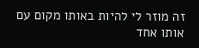זה מוזר לי להיות באותו מקום עם אותו אחד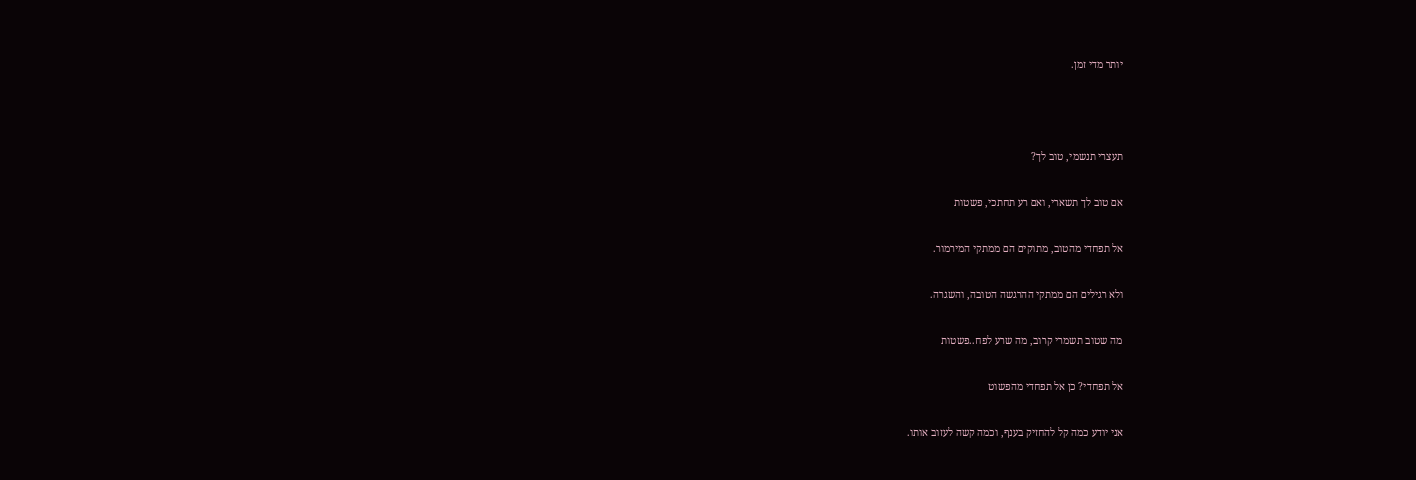יותר מדי זמן.



תעצרי תנשמי, טוב לך?

אם טוב לך תשארי, ואם רע תחתכי, פשטות

אל תפחדי מהטוב, מתוקים הם ממתקי המירמור.

ולא רגילים הם ממתקי ההרגשה הטובה, והשגרה.

מה שטוב תשמרי קרוב, מה שרע לפח..פשטות

אל תפחדי? כן אל תפחדי מהפשוט

אני יודע כמה קל להחזיק בענף, וכמה קשה לעזוב אותו.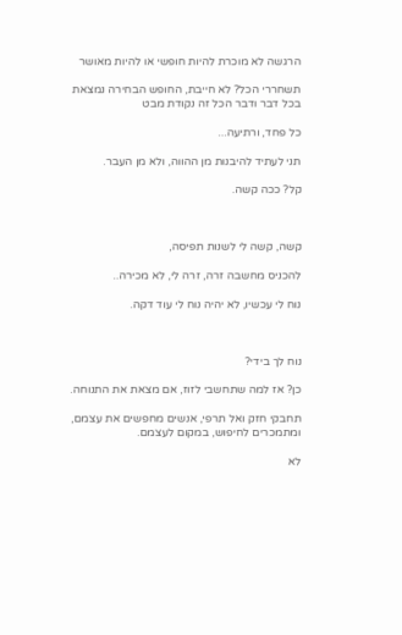הרגשה לא מוכרת להיות חופשי או להיות מאושר

תשחררי הכל? לא חייבת, החופש הבחירה נמצאת בכל דבר ודבר הכל זה נקודת מבט

כל פחד, ורתיעה...

תני לעתיד להיבנות מן ההווה, ולא מן העבר.

קל? ככה קשה.



קשה, קשה לי לשנות תפיסה,

להכניס מחשבה זרה, זרה לי, לא מכירה..

נוח לי עכשיו, לא יהיה נוח לי עוד דקה.



נוח לך בידי?

כן? אז למה שתחשבי לזוז, אם מצאת את התנוחה.

תחבקי חזק ואל תרפי, אנשים מחפשים את עצמם, ומתמכרים לחיפוש, במקום לעצמם.

לא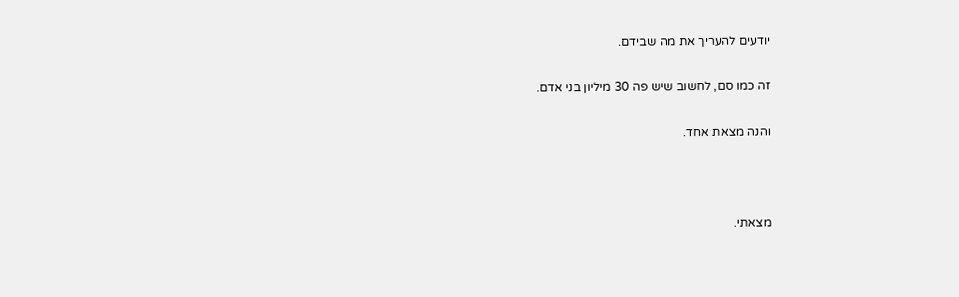יודעים להעריך את מה שבידם.

זה כמו סם, לחשוב שיש פה 30 מיליון בני אדם.

והנה מצאת אחד.



מצאתי.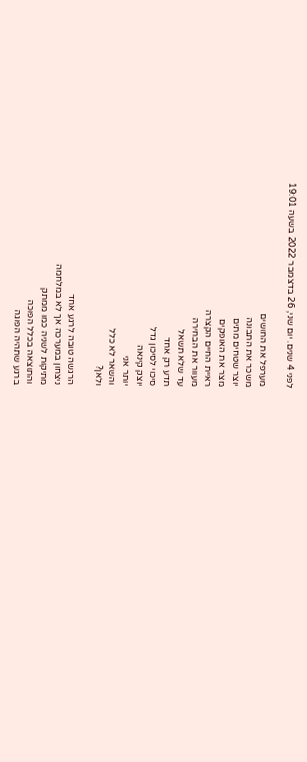לפני 4 שנים. יום שני, 26 בדצמבר 2022 בשעה 19:01

מערפל את החושים
משכר את התבונה
יוצר שטחים מתים
מצר את האופקים
ראיית החיים הקצרה
מעוור את הבחירה
עד שלא תשאל
תדע רק אחד
סיכוי לסיכון גדל
יוצק קינאה
יותר אני
והשאר לא כלל
ולאן?

הרגשה טובה לרגע אחד
ניצחון במערכה אך לא במלחמה
מתיקות לשניה כמו ממתק
והתוצאה בכלל הפוכה
ברגע שתהיה הפוגה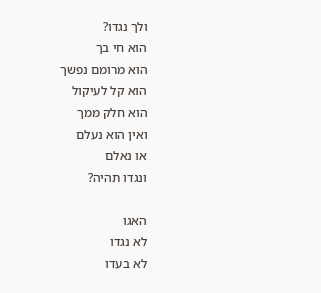ולך נגדו?
הוא חי בך
הוא מרומם נפשך
הוא קל לעיקול
הוא חלק ממך
ואין הוא נעלם
או נאלם
ונגדו תהיה?

האגו
לא נגדו
לא בעדו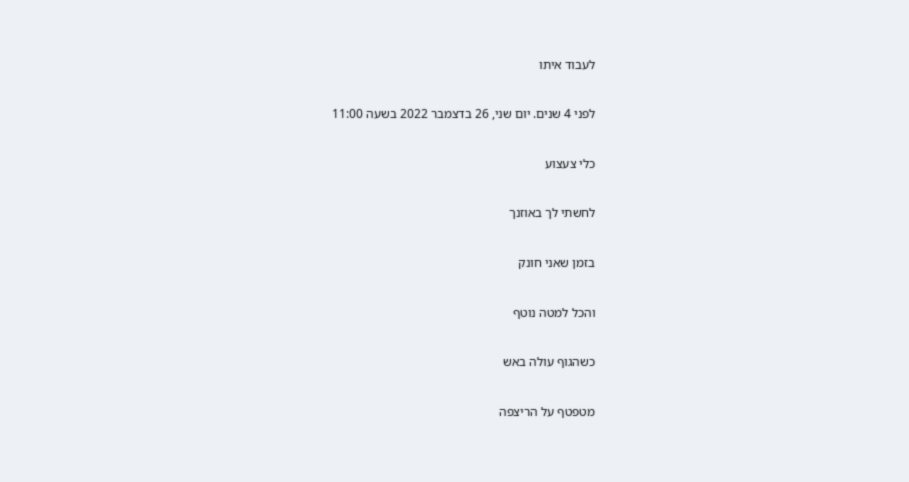לעבוד איתו

לפני 4 שנים. יום שני, 26 בדצמבר 2022 בשעה 11:00

כלי צעצוע

לחשתי לך באוזנך

בזמן שאני חונק

והכל למטה נוטף

כשהגוף עולה באש

מטפטף על הריצפה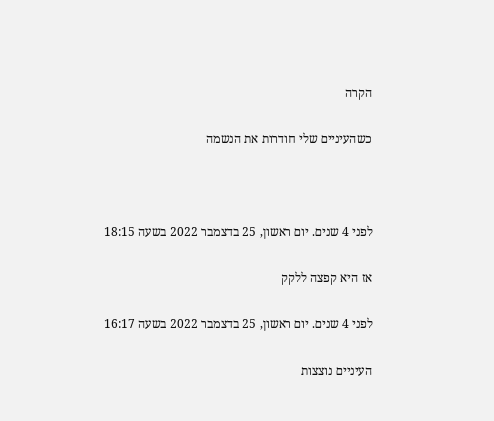הקרה

כשהעיניים שלי חודרות את הנשמה



לפני 4 שנים. יום ראשון, 25 בדצמבר 2022 בשעה 18:15

אז היא קפצה ללקק

לפני 4 שנים. יום ראשון, 25 בדצמבר 2022 בשעה 16:17

העיניים נוצצות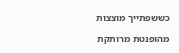כששפתייך מוצצות

מהופנטת מרותקת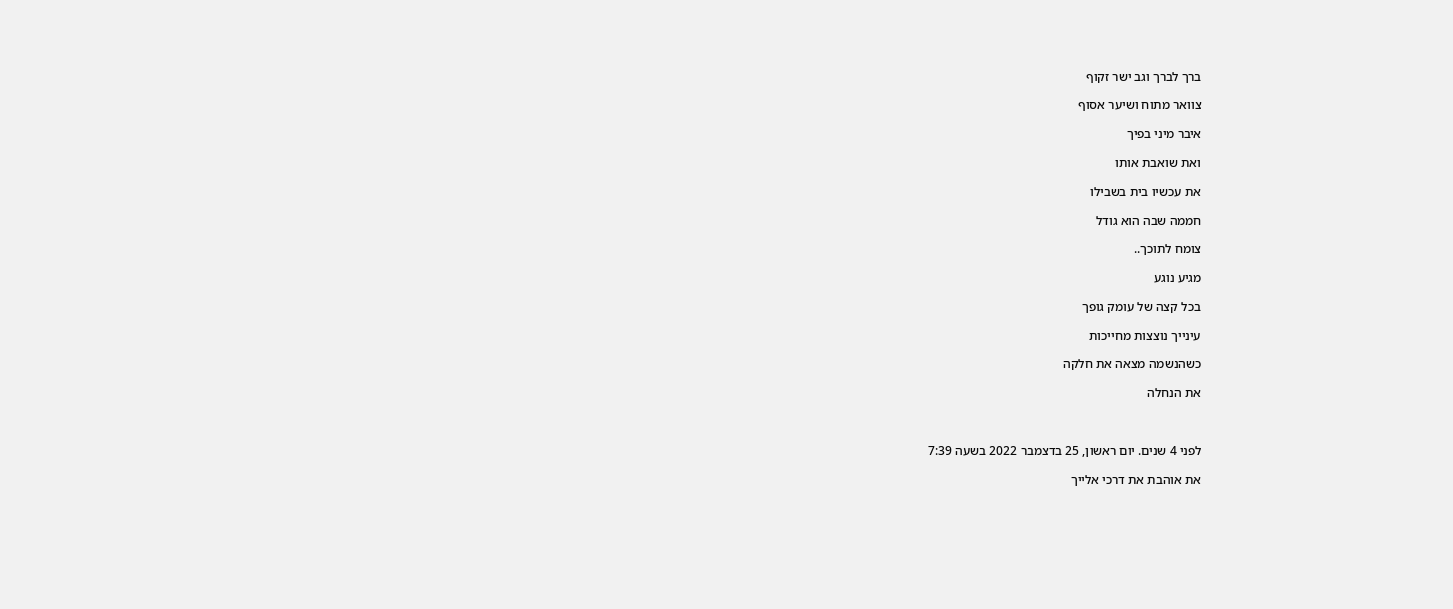ברך לברך וגב ישר זקוף

צוואר מתוח ושיער אסוף

איבר מיני בפיך

ואת שואבת אותו

את עכשיו בית בשבילו

חממה שבה הוא גודל

צומח לתוכך..

מגיע נוגע

בכל קצה של עומק גופך

עינייך נוצצות מחייכות

כשהנשמה מצאה את חלקה

את הנחלה



לפני 4 שנים. יום ראשון, 25 בדצמבר 2022 בשעה 7:39

את אוהבת את דרכי אלייך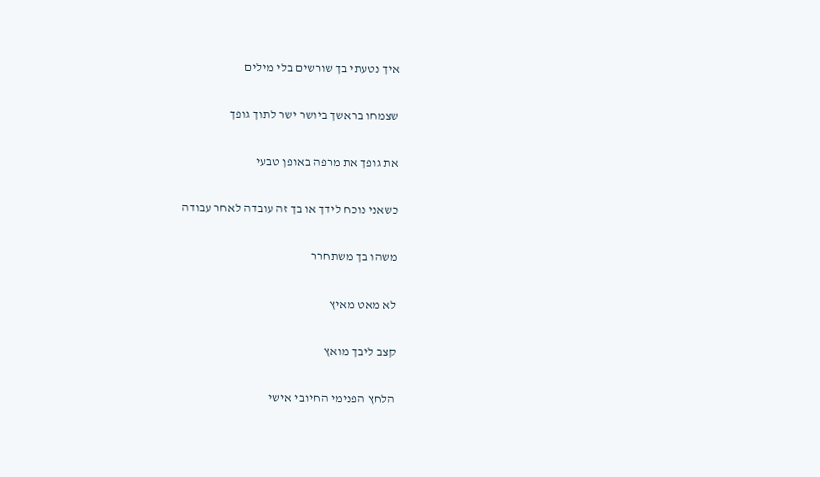איך נטעתי בך שורשים בלי מילים

שצמחו בראשך ביושר ישר לתוך גופך

את גופך את מרפה באופן טבעי

כשאני נוכח לידך או בך זה עובדה לאחר עבודה

משהו בך משתחרר

לא מאט מאיץ

קצב ליבך מואץ

הלחץ הפנימי החיובי אישי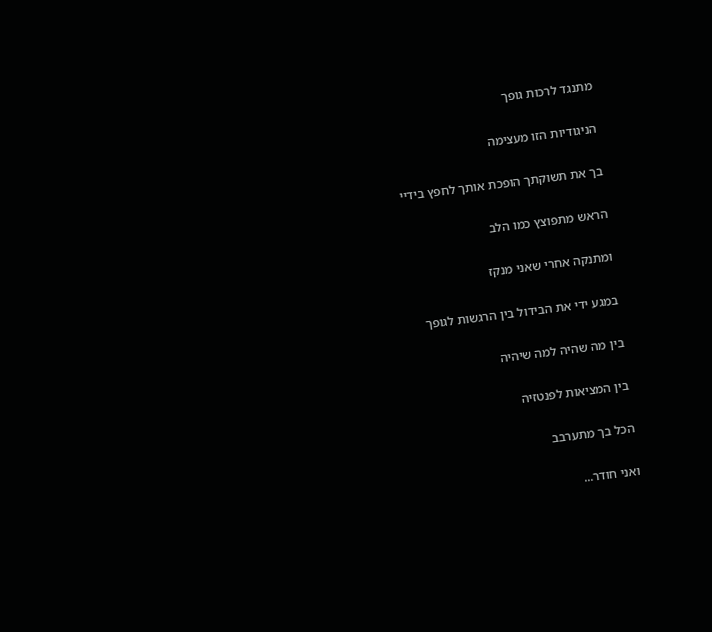מתנגד לרכות גופך

הניגודיות הזו מעצימה

בך את תשוקתך הופכת אותך לחפץ בידיי

הראש מתפוצץ כמו הלב

ומתנקה אחרי שאני מנקז

במגע ידי את הבידול בין הרגשות לגופך

בין מה שהיה למה שיהיה

בין המציאות לפנטזיה

הכל בך מתערבב

ואני חודר...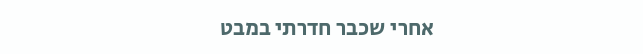אחרי שכבר חדרתי במבט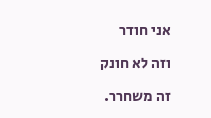אני חודר

וזה לא חונק

זה משחרר.